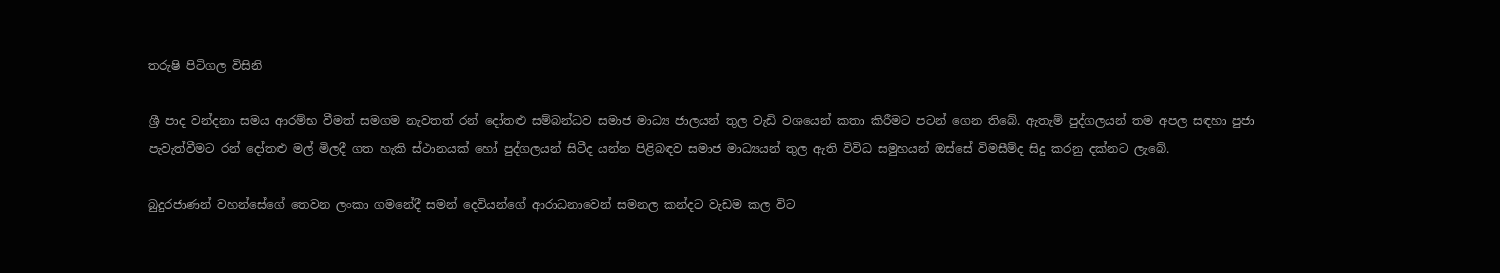තරුෂි පිටිගල විසිනි

ශ්‍රී පාද වන්දනා සමය ආරම්භ වීමත් සමගම නැවතත් රන් දෝතළු සම්බන්ධව සමාජ මාධ්‍ය ජාලයන් තුල වැඩි වශයෙන් කතා කිරීමට පටන් ගෙන තිබේ. ඇතැම් පුද්ගලයන් තම අපල සඳහා පුජා පැවැත්වීමට රන් දෝතළු මල් මිලදී ගත හැකි ස්ථානයක් හෝ පුද්ගලයන් සිටීද යන්න පිළිබඳව සමාජ මාධ්‍යයන් තුල ඇති විවිධ සමුහයන් ඔස්සේ විමසීම්ද සිදු කරනු දක්නට ලැබේ.

බුදුරජාණන් වහන්සේගේ තෙවන ලංකා ගමනේදී සමන් දෙවියන්ගේ ආරාධනාවෙන් සමනල කන්දට වැඩම කල විට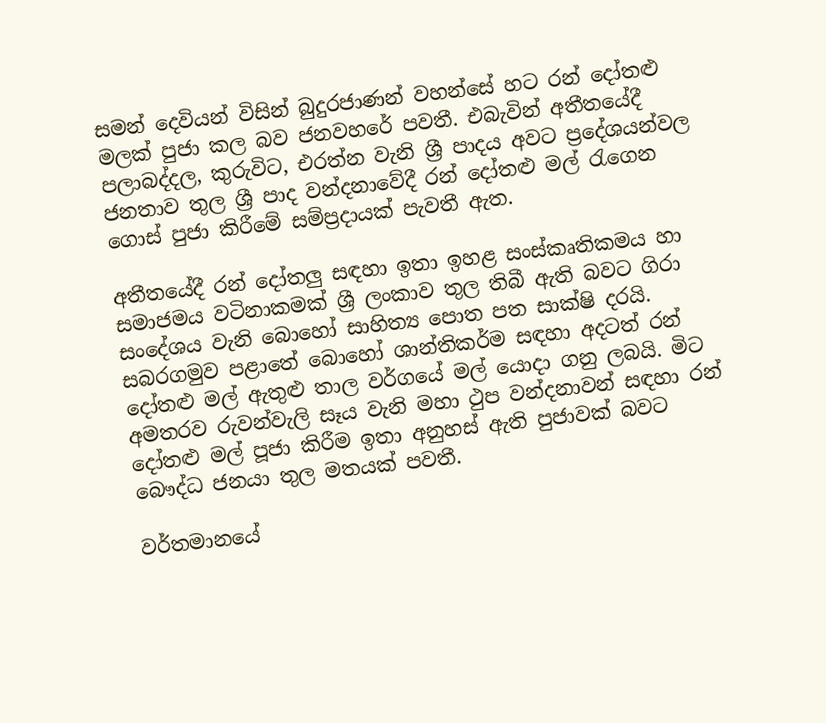සමන් දෙවියන් විසින් බුදුරජාණන් වහන්සේ හට රන් දෝතළු මලක් පුජා කල බව ජනවහරේ පවතී. එබැවින් අතීතයේදී පලාබද්දල, කුරුවිට, එරත්න වැනි ශ්‍රී පාදය අවට ප්‍රදේශයන්වල ජනතාව තුල ශ්‍රී පාද වන්දනාවේදී රන් දෝතළු මල් රැගෙන ගොස් පුජා කිරීමේ සම්ප්‍රදායක් පැවතී ඇත.

අතීතයේදී රන් දෝතලු සඳහා ඉතා ඉහළ සංස්කෘතිකමය හා සමාජමය වටිනාකමක් ශ්‍රී ලංකාව තුල තිබී ඇති බවට ගිරා සංදේශය වැනි බොහෝ සාහිත්‍ය පොත පත සාක්ෂි දරයි. සබරගමුව පළාතේ බොහෝ ශාන්තිකර්ම සඳහා අදටත් රන් දෝතළු මල් ඇතුළු තාල වර්ගයේ මල් යොදා ගනු ලබයි. මිට අමතරව රුවන්වැලි සෑය වැනි මහා ථුප වන්දනාවන් සඳහා රන් දෝතළු මල් පූජා කිරීම ඉතා අනුහස් ඇති පුජාවක් බවට බෞද්ධ ජනයා තුල මතයක් පවතී.

වර්තමානයේ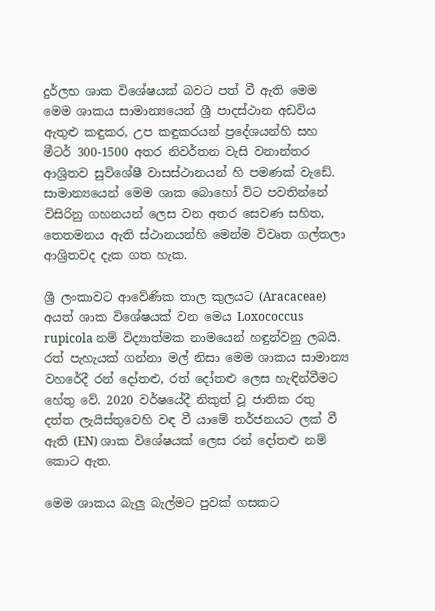දුර්ලභ ශාක විශේෂයක් බවට පත් වී ඇති මෙම මෙම ශාකය සාමාන්‍යයෙන් ශ්‍රී පාදස්ථාන අඩවිය ඇතුළු කඳුකර, උප කඳුකරයන් ප්‍රදේශයන්හි සහ මීටර් 300-1500 අතර නිවර්තන වැසි වනාන්තර ආශ්‍රිතව සුවිශේෂී වාසස්ථානයන් හි පමණක් වැඩේ. සාමාන්‍යයෙන් මෙම ශාක බොහෝ විට පවතින්නේ විසිරිනු ගහනයන් ලෙස වන අතර සෙවණ සහිත, තෙතමනය ඇති ස්ථානයන්හි මෙන්ම විවෘත ගල්තලා ආශ්‍රිතවද දැක ගත හැක.

ශ්‍රී ලංකාවට ආවේණික තාල කුලයට (Aracaceae) අයත් ශාක විශේෂයක් වන මෙය Loxococcus rupicola නම් විද්‍යාත්මක නාමයෙන් හඳුන්වනු ලබයි. රත් පැහැයක් ගන්නා මල් නිසා මෙම ශාකය සාමාන්‍ය වහරේදී රන් දෝතළු, රත් දෝතළු ලෙස හැඳින්වීමට හේතු වේ. 2020 වර්ෂයේදී නිකුත් වූ ජාතික රතු දත්ත ලැයිස්තුවෙහි වඳ වී යාමේ තර්ජනයට ලක් වී ඇති (EN) ශාක විශේෂයක් ලෙස රන් දෝතළු නම් කොට ඇත.

මෙම ශාකය බැලු බැල්මට පුවක් ගසකට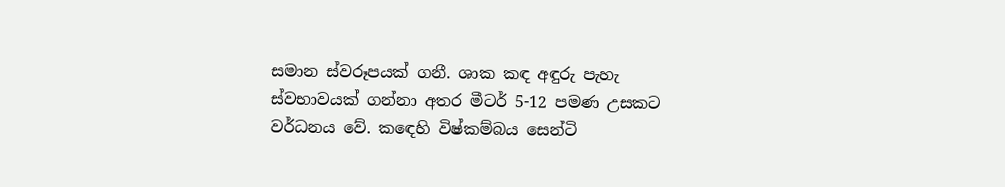සමාන ස්වරූපයක් ගනී. ශාක කඳ අඳුරු පැහැ ස්වභාවයක් ගන්නා අතර මීටර් 5-12 පමණ උසකට වර්ධනය වේ. කඳෙහි විෂ්කම්බය සෙන්ටි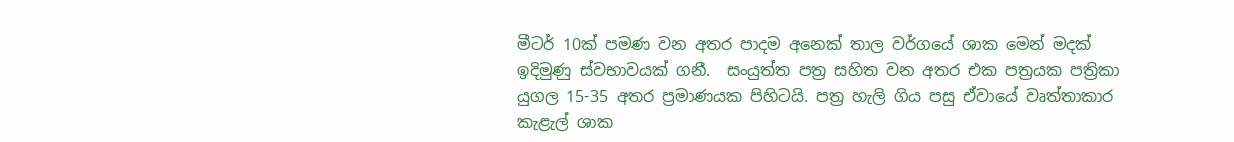මීටර් 10ක් පමණ වන අතර පාදම අනෙක් තාල වර්ගයේ ශාක මෙන් මදක් ඉදිමුණු ස්වභාවයක් ගනී.  සංයුත්ත පත්‍ර සහිත වන අතර එක පත්‍රයක පත්‍රිකා යුගල 15-35 අතර ප්‍රමාණයක පිහිටයි. පත්‍ර හැලි ගිය පසු ඒවායේ වෘත්තාකාර කැළැල් ශාක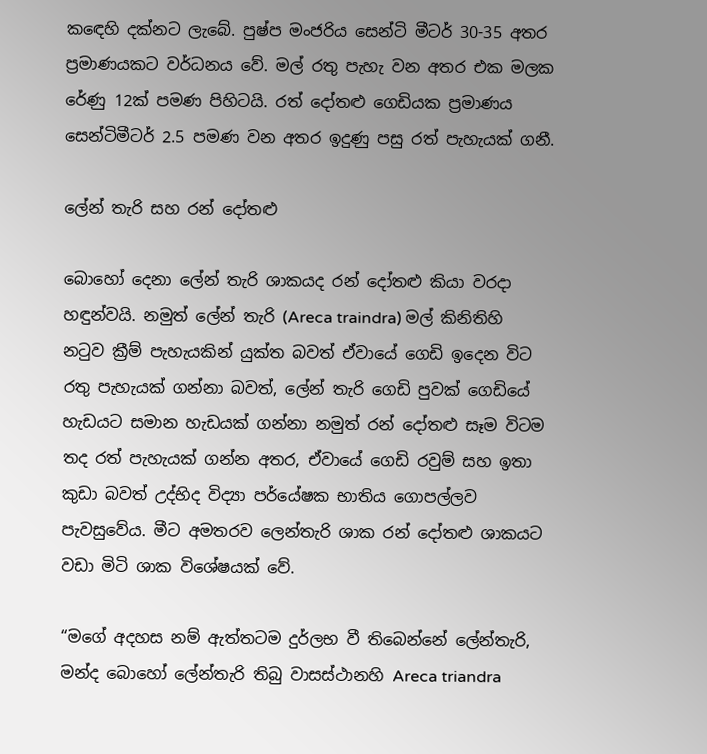කඳෙහි දක්නට ලැබේ. පුෂ්ප මංජරිය සෙන්ටි මීටර් 30-35 අතර ප්‍රමාණයකට වර්ධනය වේ. මල් රතු පැහැ වන අතර එක මලක රේණු 12ක් පමණ පිහිටයි. රත් දෝතළු ගෙඩියක ප්‍රමාණය සෙන්ටිමීටර් 2.5 පමණ වන අතර ඉදුණු පසු රත් පැහැයක් ගනී.

ලේන් තැරි සහ රන් දෝතළු

බොහෝ දෙනා ලේන් තැරි ශාකයද රන් දෝතළු කියා වරදා හඳුන්වයි. නමුත් ලේන් තැරි (Areca traindra) මල් කිනිතිහි නටුව ක්‍රීම් පැහැයකින් යුක්ත බවත් ඒවායේ ගෙඩි ඉදෙන විට රතු පැහැයක් ගන්නා බවත්, ලේන් තැරි ගෙඩි පුවක් ගෙඩියේ හැඩයට සමාන හැඩයක් ගන්නා නමුත් රන් දෝතළු සෑම විටම තද රත් පැහැයක් ගන්න අතර, ඒවායේ ගෙඩි රවුම් සහ ඉතා කුඩා බවත් උද්භිද විද්‍යා පර්යේෂක භාතිය ගොපල්ලව පැවසුවේය. මීට අමතරව ලෙන්තැරි ශාක රන් දෝතළු ශාකයට වඩා මිටි ශාක විශේෂයක් වේ.

“මගේ අදහස නම් ඇත්තටම දුර්ලභ වී තිබෙන්නේ ලේන්තැරි, මන්ද බොහෝ ලේන්තැරි තිබු වාසස්ථානහි Areca triandra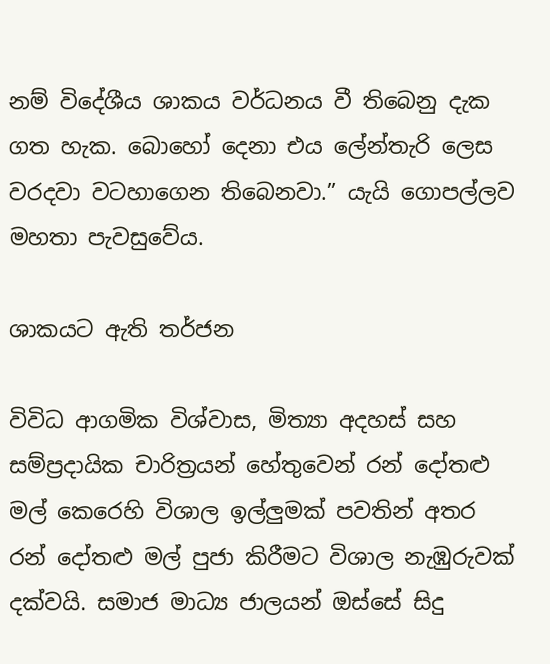නම් විදේශීය ශාකය වර්ධනය වී තිබෙනු දැක ගත හැක. බොහෝ දෙනා එය ලේන්තැරි ලෙස වරදවා වටහාගෙන තිබෙනවා.” යැයි ගොපල්ලව මහතා පැවසුවේය.

ශාකයට ඇති තර්ජන

විවිධ ආගමික විශ්වාස, මිත්‍යා අදහස් සහ සම්ප්‍රදායික චාරිත්‍රයන් හේතුවෙන් රන් දෝතළු මල් කෙරෙහි විශාල ඉල්ලුමක් පවතින් අතර රන් දෝතළු මල් පුජා කිරීමට විශාල නැඹුරුවක් දක්වයි. සමාජ මාධ්‍ය ජාලයන් ඔස්සේ සිදු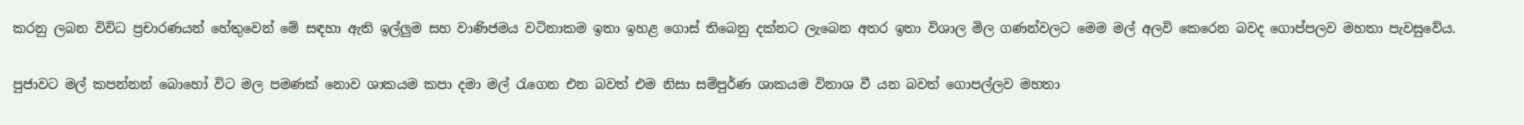කරනු ලබන විවිධ ප්‍රචාරණයන් හේතුවෙන් මේ සඳහා ඇති ඉල්ලුම සහ වාණිජමය වටිනාකම ඉතා ඉහළ ගොස් තිබෙනු දක්නට ලැබෙන අතර ඉතා විශාල මිල ගණන්වලට මෙම මල් අලවි කෙරෙන බවද ගොප්පලව මහතා පැවසුවේය.

පුජාවට මල් කපන්නන් බොහෝ විට මල පමණක් නොව ශාකයම කපා දමා මල් රැගෙන එන බවත් එම නිසා සම්පුර්ණ ශාකයම විනාශ වී යන බවත් ගොපල්ලව මහතා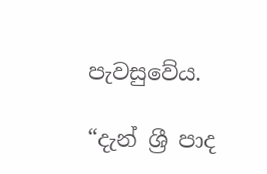පැවසුවේය.

“දැන් ශ්‍රී පාද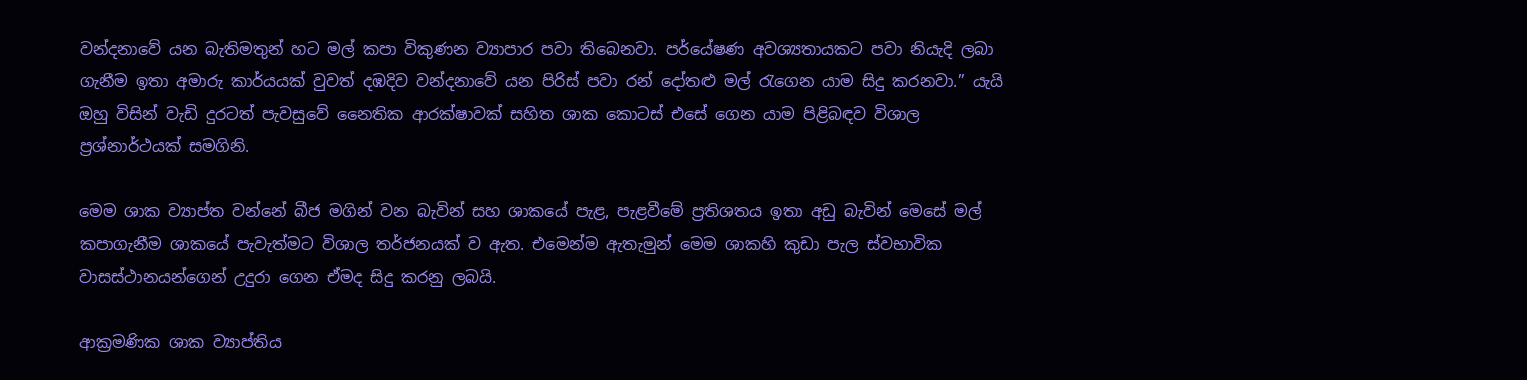වන්දනාවේ යන බැතිමතුන් හට මල් කපා විකුණන ව්‍යාපාර පවා තිබෙනවා. පර්යේෂණ අවශ්‍යතායකට පවා නියැදි ලබා ගැනීම ඉතා අමාරු කාර්යයක් වුවත් දඹදිව වන්දනාවේ යන පිරිස් පවා රන් දෝතළු මල් රැගෙන යාම සිදු කරනවා.” යැයි ඔහු විසින් වැඩි දුරටත් පැවසුවේ නෛතික ආරක්ෂාවක් සහිත ශාක කොටස් එසේ ගෙන යාම පිළිබඳව විශාල ප්‍රශ්නාර්ථයක් සමගිනි.

මෙම ශාක ව්‍යාප්ත වන්නේ බීජ මගින් වන බැවින් සහ ශාකයේ පැළ, පැළවීමේ ප්‍රතිශතය ඉතා අඩු බැවින් මෙසේ මල් කපාගැනීම ශාකයේ පැවැත්මට විශාල තර්ජනයක් ව ඇත. එමෙන්ම ඇතැමුන් මෙම ශාකහි කුඩා පැල ස්වභාවික වාසස්ථානයන්ගෙන් උදුරා ගෙන ඒමද සිදු කරනු ලබයි.

ආක්‍රමණික ශාක ව්‍යාප්තිය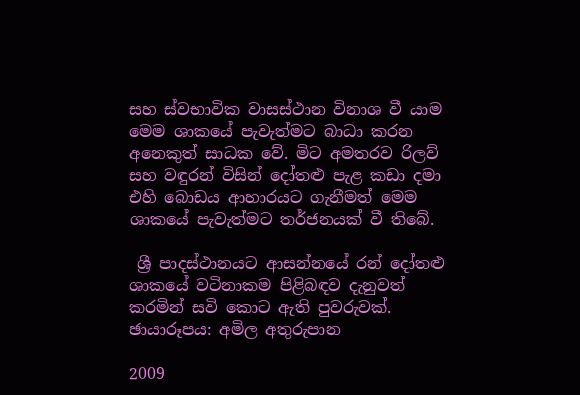සහ ස්වභාවික වාසස්ථාන විනාශ වී යාම මෙම ශාකයේ පැවැත්මට බාධා කරන අනෙකුත් සාධක වේ. මිට අමතරව රිලව් සහ වඳුරන් විසින් දෝතළු පැළ කඩා දමා එහි බොඩය ආහාරයට ගැනීමත් මෙම ශාකයේ පැවැත්මට තර්ජනයක් වී තිබේ.

 ශ්‍රී පාදස්ථානයට ආසන්නයේ රන් දෝතළු ශාකයේ වටිනාකම පිළිබඳව දැනුවත් කරමින් සවි කොට ඇති පුවරුවක්. ඡායාරූපය: අමිල අතුරුපාන

2009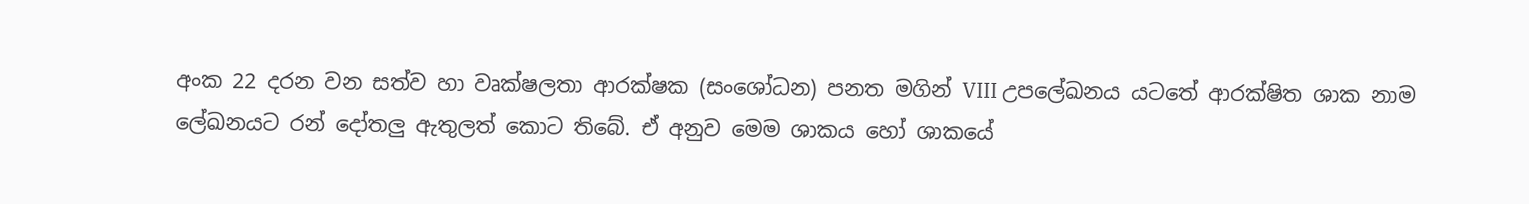අංක 22 දරන වන සත්ව හා වෘක්ෂලතා ආරක්ෂක (සංශෝධන) පනත මගින් VIII උපලේඛනය යටතේ ආරක්ෂිත ශාක නාම ලේඛනයට රන් දෝතලු ඇතුලත් කොට තිබේ. ඒ අනුව මෙම ශාකය හෝ ශාකයේ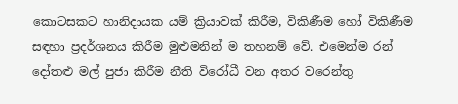කොටසකට හානිදායක යම් ක්‍රියාවක් කිරීම, විකිණීම හෝ විකිණීම සඳහා ප්‍රදර්ශනය කිරීම මුළුමනින් ම තහනම් වේ. එමෙන්ම රන් දෝතළු මල් පුජා කිරීම නීති විරෝධී වන අතර වරෙන්තු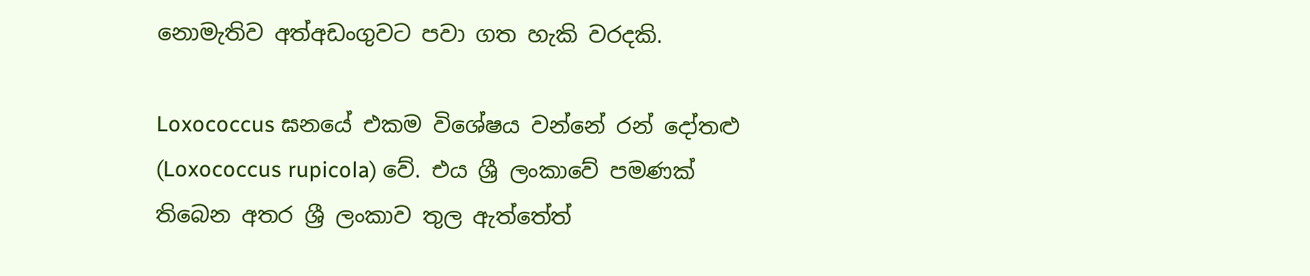නොමැතිව අත්අඩංගුවට පවා ගත හැකි වරදකි.

Loxococcus ඝනයේ එකම විශේෂය වන්නේ රන් දෝතළු (Loxococcus rupicola) වේ. එය ශ්‍රී ලංකාවේ පමණක් තිබෙන අතර ශ්‍රී ලංකාව තුල ඇත්තේත්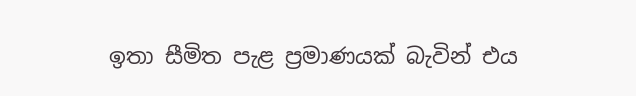ඉතා සීමිත පැළ ප්‍රමාණයක් බැවින් එය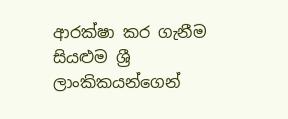ආරක්ෂා කර ගැනීම සියළුම ශ්‍රී ලාංකිකයන්ගෙන්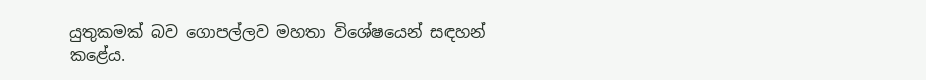යුතුකමක් බව ගොපල්ලව මහතා විශේෂයෙන් සඳහන් කළේය.